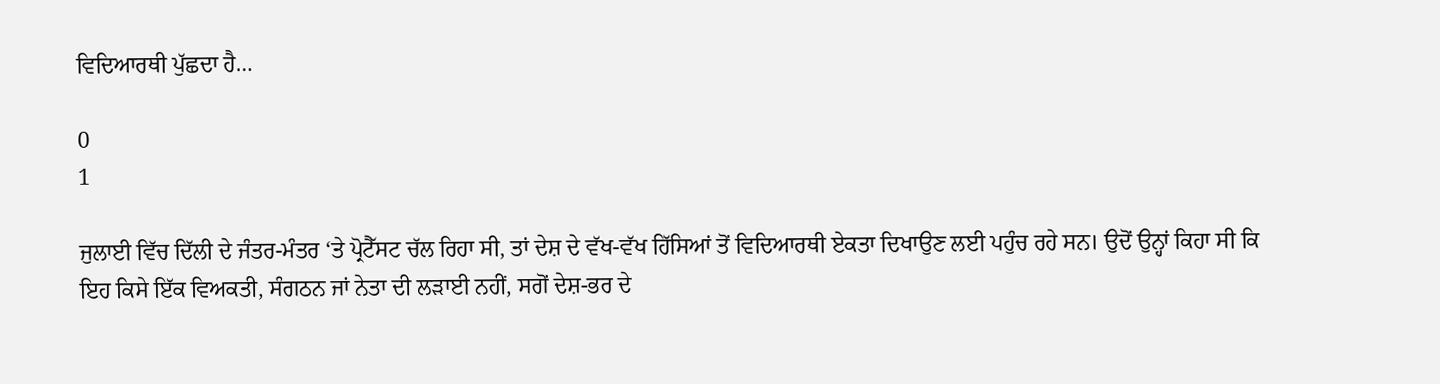ਵਿਦਿਆਰਥੀ ਪੁੱਛਦਾ ਹੈ…

0
1

ਜੁਲਾਈ ਵਿੱਚ ਦਿੱਲੀ ਦੇ ਜੰਤਰ-ਮੰਤਰ ‘ਤੇ ਪ੍ਰੋਟੈੱਸਟ ਚੱਲ ਰਿਹਾ ਸੀ, ਤਾਂ ਦੇਸ਼ ਦੇ ਵੱਖ-ਵੱਖ ਹਿੱਸਿਆਂ ਤੋਂ ਵਿਦਿਆਰਥੀ ਏਕਤਾ ਦਿਖਾਉਣ ਲਈ ਪਹੁੰਚ ਰਹੇ ਸਨ। ਉਦੋਂ ਉਨ੍ਹਾਂ ਕਿਹਾ ਸੀ ਕਿ ਇਹ ਕਿਸੇ ਇੱਕ ਵਿਅਕਤੀ, ਸੰਗਠਨ ਜਾਂ ਨੇਤਾ ਦੀ ਲੜਾਈ ਨਹੀਂ, ਸਗੋਂ ਦੇਸ਼-ਭਰ ਦੇ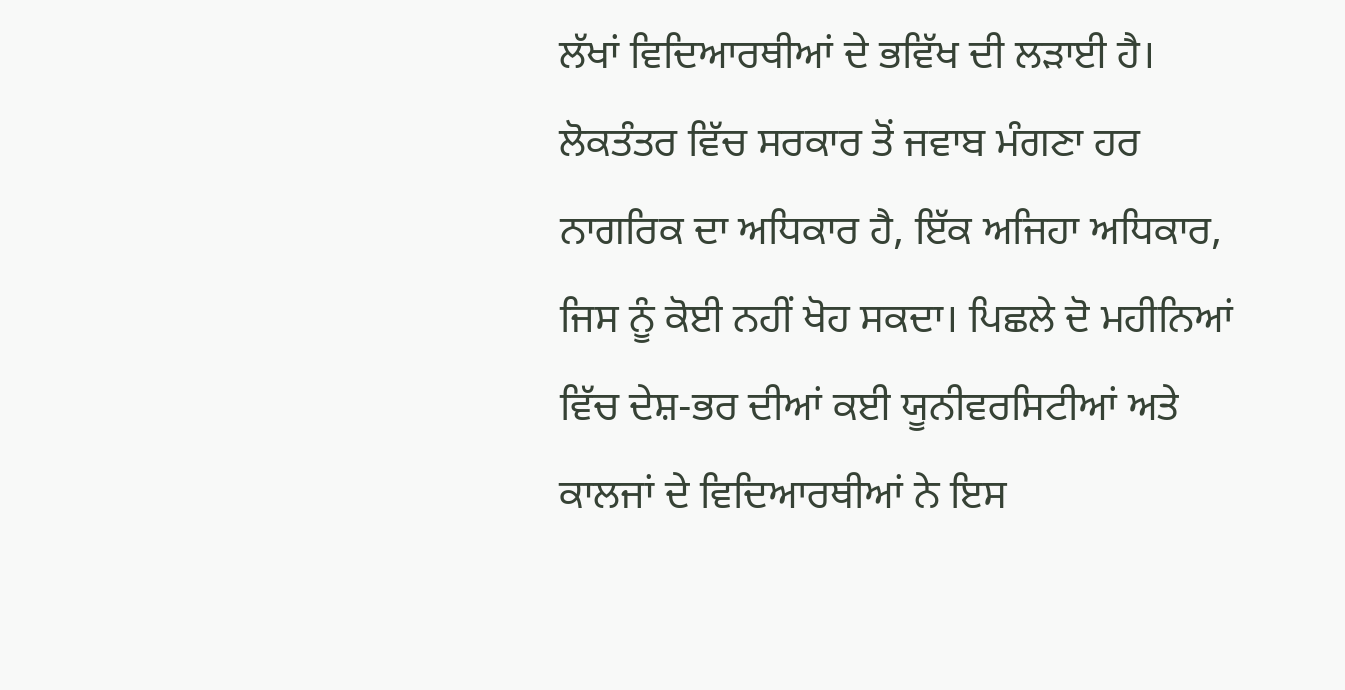ਲੱਖਾਂ ਵਿਦਿਆਰਥੀਆਂ ਦੇ ਭਵਿੱਖ ਦੀ ਲੜਾਈ ਹੈ। ਲੋਕਤੰਤਰ ਵਿੱਚ ਸਰਕਾਰ ਤੋਂ ਜਵਾਬ ਮੰਗਣਾ ਹਰ ਨਾਗਰਿਕ ਦਾ ਅਧਿਕਾਰ ਹੈ, ਇੱਕ ਅਜਿਹਾ ਅਧਿਕਾਰ, ਜਿਸ ਨੂੰ ਕੋਈ ਨਹੀਂ ਖੋਹ ਸਕਦਾ। ਪਿਛਲੇ ਦੋ ਮਹੀਨਿਆਂ ਵਿੱਚ ਦੇਸ਼-ਭਰ ਦੀਆਂ ਕਈ ਯੂਨੀਵਰਸਿਟੀਆਂ ਅਤੇ ਕਾਲਜਾਂ ਦੇ ਵਿਦਿਆਰਥੀਆਂ ਨੇ ਇਸ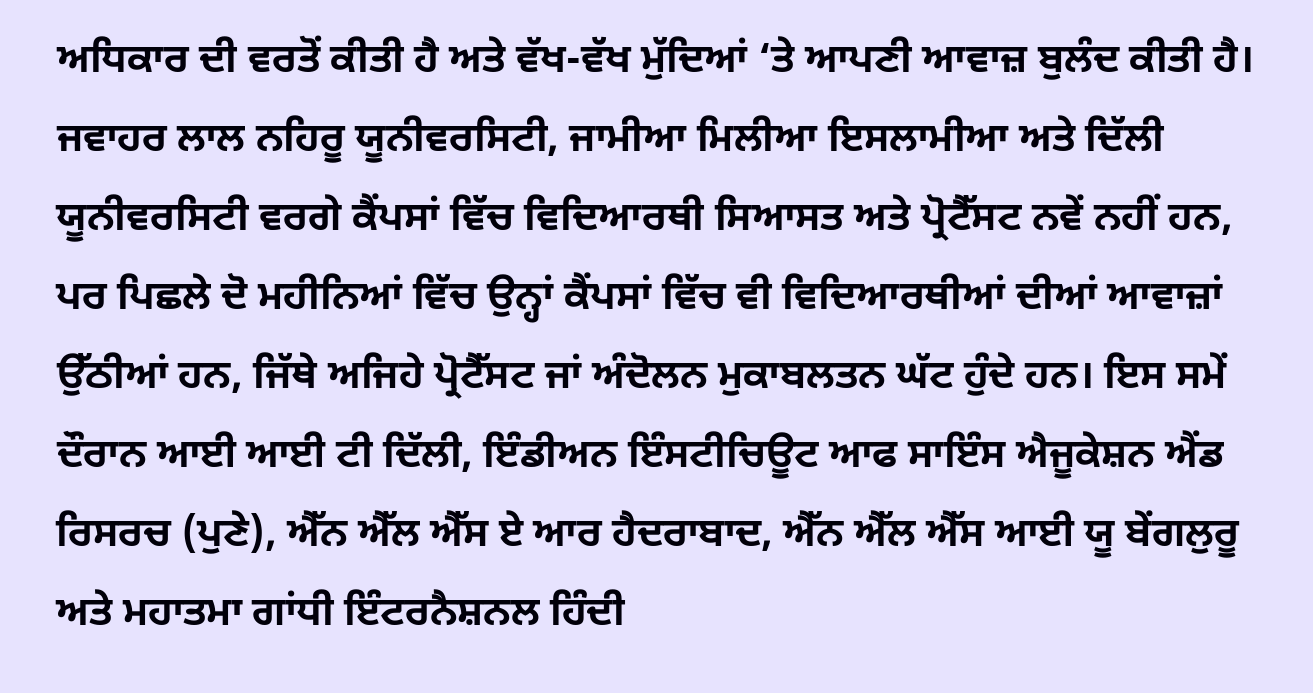ਅਧਿਕਾਰ ਦੀ ਵਰਤੋਂ ਕੀਤੀ ਹੈ ਅਤੇ ਵੱਖ-ਵੱਖ ਮੁੱਦਿਆਂ ‘ਤੇ ਆਪਣੀ ਆਵਾਜ਼ ਬੁਲੰਦ ਕੀਤੀ ਹੈ।
ਜਵਾਹਰ ਲਾਲ ਨਹਿਰੂ ਯੂਨੀਵਰਸਿਟੀ, ਜਾਮੀਆ ਮਿਲੀਆ ਇਸਲਾਮੀਆ ਅਤੇ ਦਿੱਲੀ ਯੂਨੀਵਰਸਿਟੀ ਵਰਗੇ ਕੈਂਪਸਾਂ ਵਿੱਚ ਵਿਦਿਆਰਥੀ ਸਿਆਸਤ ਅਤੇ ਪ੍ਰੋਟੈੱਸਟ ਨਵੇਂ ਨਹੀਂ ਹਨ, ਪਰ ਪਿਛਲੇ ਦੋ ਮਹੀਨਿਆਂ ਵਿੱਚ ਉਨ੍ਹਾਂ ਕੈਂਪਸਾਂ ਵਿੱਚ ਵੀ ਵਿਦਿਆਰਥੀਆਂ ਦੀਆਂ ਆਵਾਜ਼ਾਂ ਉੱਠੀਆਂ ਹਨ, ਜਿੱਥੇ ਅਜਿਹੇ ਪ੍ਰੋਟੈੱਸਟ ਜਾਂ ਅੰਦੋਲਨ ਮੁਕਾਬਲਤਨ ਘੱਟ ਹੁੰਦੇ ਹਨ। ਇਸ ਸਮੇਂ ਦੌਰਾਨ ਆਈ ਆਈ ਟੀ ਦਿੱਲੀ, ਇੰਡੀਅਨ ਇੰਸਟੀਚਿਊਟ ਆਫ ਸਾਇੰਸ ਐਜੂਕੇਸ਼ਨ ਐਂਡ ਰਿਸਰਚ (ਪੁਣੇ), ਐੱਨ ਐੱਲ ਐੱਸ ਏ ਆਰ ਹੈਦਰਾਬਾਦ, ਐੱਨ ਐੱਲ ਐੱਸ ਆਈ ਯੂ ਬੇਂਗਲੁਰੂ ਅਤੇ ਮਹਾਤਮਾ ਗਾਂਧੀ ਇੰਟਰਨੈਸ਼ਨਲ ਹਿੰਦੀ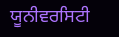ਯੂਨੀਵਰਸਿਟੀ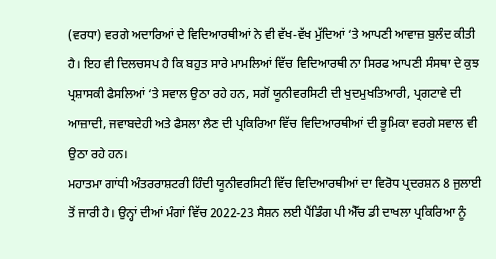(ਵਰਧਾ) ਵਰਗੇ ਅਦਾਰਿਆਂ ਦੇ ਵਿਦਿਆਰਥੀਆਂ ਨੇ ਵੀ ਵੱਖ-ਵੱਖ ਮੁੱਦਿਆਂ ‘ਤੇ ਆਪਣੀ ਆਵਾਜ਼ ਬੁਲੰਦ ਕੀਤੀ ਹੈ। ਇਹ ਵੀ ਦਿਲਚਸਪ ਹੈ ਕਿ ਬਹੁਤ ਸਾਰੇ ਮਾਮਲਿਆਂ ਵਿੱਚ ਵਿਦਿਆਰਥੀ ਨਾ ਸਿਰਫ ਆਪਣੀ ਸੰਸਥਾ ਦੇ ਕੁਝ ਪ੍ਰਸ਼ਾਸਕੀ ਫੈਸਲਿਆਂ ‘ਤੇ ਸਵਾਲ ਉਠਾ ਰਹੇ ਹਨ, ਸਗੋਂ ਯੂਨੀਵਰਸਿਟੀ ਦੀ ਖੁਦਮੁਖਤਿਆਰੀ, ਪ੍ਰਗਟਾਵੇ ਦੀ ਆਜ਼ਾਦੀ, ਜਵਾਬਦੇਹੀ ਅਤੇ ਫੈਸਲਾ ਲੈਣ ਦੀ ਪ੍ਰਕਿਰਿਆ ਵਿੱਚ ਵਿਦਿਆਰਥੀਆਂ ਦੀ ਭੂਮਿਕਾ ਵਰਗੇ ਸਵਾਲ ਵੀ ਉਠਾ ਰਹੇ ਹਨ।
ਮਹਾਤਮਾ ਗਾਂਧੀ ਅੰਤਰਰਾਸ਼ਟਰੀ ਹਿੰਦੀ ਯੂਨੀਵਰਸਿਟੀ ਵਿੱਚ ਵਿਦਿਆਰਥੀਆਂ ਦਾ ਵਿਰੋਧ ਪ੍ਰਦਰਸ਼ਨ 8 ਜੁਲਾਈ ਤੋਂ ਜਾਰੀ ਹੈ। ਉਨ੍ਹਾਂ ਦੀਆਂ ਮੰਗਾਂ ਵਿੱਚ 2022-23 ਸੈਸ਼ਨ ਲਈ ਪੈਂਡਿੰਗ ਪੀ ਐੱਚ ਡੀ ਦਾਖਲਾ ਪ੍ਰਕਿਰਿਆ ਨੂੰ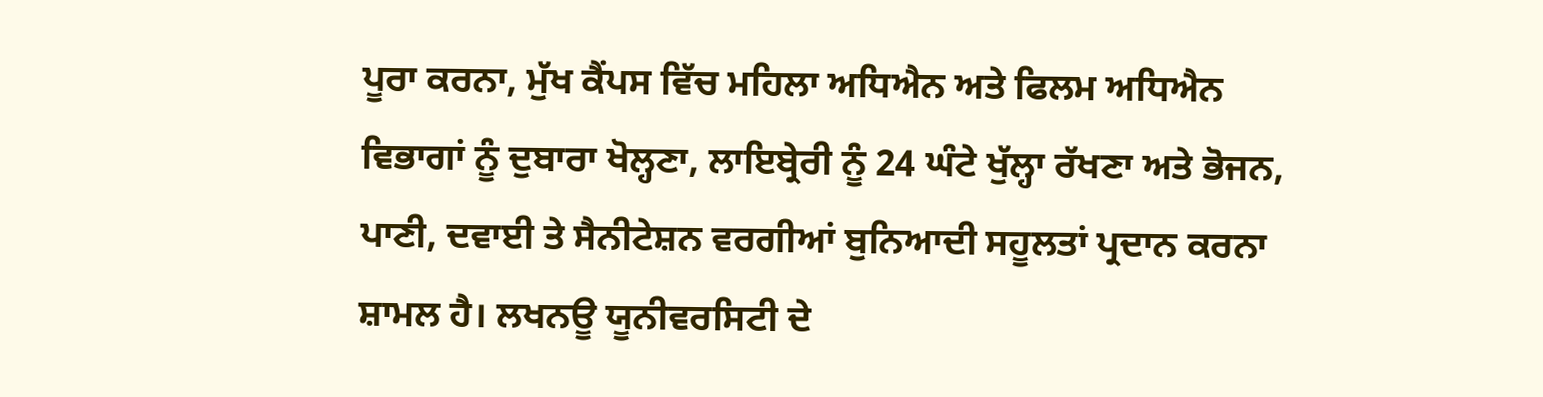ਪੂਰਾ ਕਰਨਾ, ਮੁੱਖ ਕੈਂਪਸ ਵਿੱਚ ਮਹਿਲਾ ਅਧਿਐਨ ਅਤੇ ਫਿਲਮ ਅਧਿਐਨ ਵਿਭਾਗਾਂ ਨੂੰ ਦੁਬਾਰਾ ਖੋਲ੍ਹਣਾ, ਲਾਇਬ੍ਰੇਰੀ ਨੂੰ 24 ਘੰਟੇ ਖੁੱਲ੍ਹਾ ਰੱਖਣਾ ਅਤੇ ਭੋਜਨ, ਪਾਣੀ, ਦਵਾਈ ਤੇ ਸੈਨੀਟੇਸ਼ਨ ਵਰਗੀਆਂ ਬੁਨਿਆਦੀ ਸਹੂਲਤਾਂ ਪ੍ਰਦਾਨ ਕਰਨਾ ਸ਼ਾਮਲ ਹੈ। ਲਖਨਊ ਯੂਨੀਵਰਸਿਟੀ ਦੇ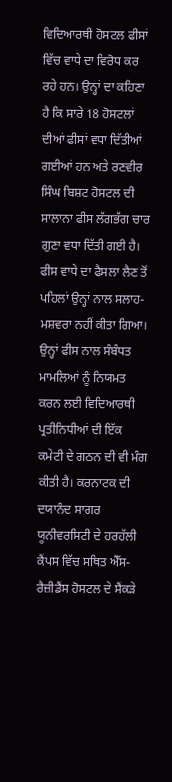ਵਿਦਿਆਰਥੀ ਹੋਸਟਲ ਫੀਸਾਂ ਵਿੱਚ ਵਾਧੇ ਦਾ ਵਿਰੋਧ ਕਰ ਰਹੇ ਹਨ। ਉਨ੍ਹਾਂ ਦਾ ਕਹਿਣਾ ਹੈ ਕਿ ਸਾਰੇ 18 ਹੋਸਟਲਾਂ ਦੀਆਂ ਫੀਸਾਂ ਵਧਾ ਦਿੱਤੀਆਂ ਗਈਆਂ ਹਨ ਅਤੇ ਰਣਵੀਰ ਸਿੰਘ ਬਿਸ਼ਟ ਹੋਸਟਲ ਦੀ ਸਾਲਾਨਾ ਫੀਸ ਲੱਗਭੱਗ ਚਾਰ ਗੁਣਾ ਵਧਾ ਦਿੱਤੀ ਗਈ ਹੈ। ਫੀਸ ਵਾਧੇ ਦਾ ਫੈਸਲਾ ਲੈਣ ਤੋਂ ਪਹਿਲਾਂ ਉਨ੍ਹਾਂ ਨਾਲ ਸਲਾਹ-ਮਸ਼ਵਰਾ ਨਹੀਂ ਕੀਤਾ ਗਿਆ। ਉਨ੍ਹਾਂ ਫੀਸ ਨਾਲ ਸੰਬੰਧਤ ਮਾਮਲਿਆਂ ਨੂੰ ਨਿਯਮਤ ਕਰਨ ਲਈ ਵਿਦਿਆਰਥੀ ਪ੍ਰਤੀਨਿਧੀਆਂ ਦੀ ਇੱਕ ਕਮੇਟੀ ਦੇ ਗਠਨ ਦੀ ਵੀ ਮੰਗ ਕੀਤੀ ਹੈ। ਕਰਨਾਟਕ ਦੀ ਦਯਾਨੰਦ ਸਾਗਰ ਯੂਨੀਵਰਸਿਟੀ ਦੇ ਹਰਹੱਲੀ ਕੈਂਪਸ ਵਿੱਚ ਸਥਿਤ ਐੱਸ-ਰੈਜ਼ੀਡੈਂਸ ਹੋਸਟਲ ਦੇ ਸੈਂਕੜੇ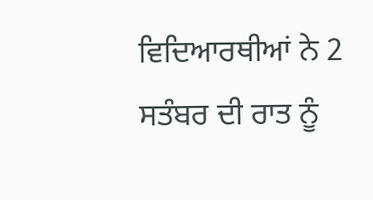ਵਿਦਿਆਰਥੀਆਂ ਨੇ 2 ਸਤੰਬਰ ਦੀ ਰਾਤ ਨੂੰ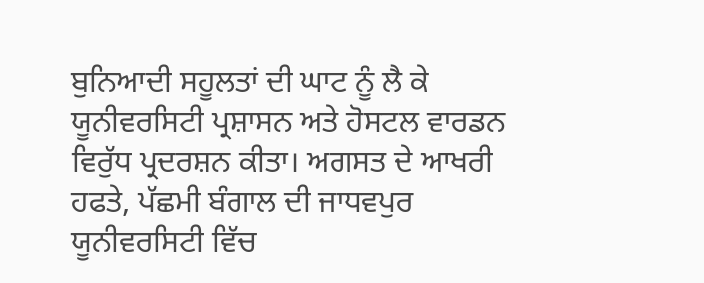ਬੁਨਿਆਦੀ ਸਹੂਲਤਾਂ ਦੀ ਘਾਟ ਨੂੰ ਲੈ ਕੇ ਯੂਨੀਵਰਸਿਟੀ ਪ੍ਰਸ਼ਾਸਨ ਅਤੇ ਹੋਸਟਲ ਵਾਰਡਨ ਵਿਰੁੱਧ ਪ੍ਰਦਰਸ਼ਨ ਕੀਤਾ। ਅਗਸਤ ਦੇ ਆਖਰੀ ਹਫਤੇ, ਪੱਛਮੀ ਬੰਗਾਲ ਦੀ ਜਾਧਵਪੁਰ ਯੂਨੀਵਰਸਿਟੀ ਵਿੱਚ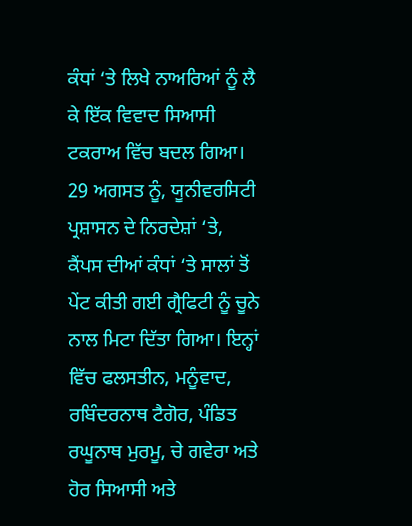ਕੰਧਾਂ ‘ਤੇ ਲਿਖੇ ਨਾਅਰਿਆਂ ਨੂੰ ਲੈ ਕੇ ਇੱਕ ਵਿਵਾਦ ਸਿਆਸੀ ਟਕਰਾਅ ਵਿੱਚ ਬਦਲ ਗਿਆ। 29 ਅਗਸਤ ਨੂੰ, ਯੂਨੀਵਰਸਿਟੀ ਪ੍ਰਸ਼ਾਸਨ ਦੇ ਨਿਰਦੇਸ਼ਾਂ ‘ਤੇ, ਕੈਂਪਸ ਦੀਆਂ ਕੰਧਾਂ ‘ਤੇ ਸਾਲਾਂ ਤੋਂ ਪੇਂਟ ਕੀਤੀ ਗਈ ਗ੍ਰੈਫਿਟੀ ਨੂੰ ਚੂਨੇ ਨਾਲ ਮਿਟਾ ਦਿੱਤਾ ਗਿਆ। ਇਨ੍ਹਾਂ ਵਿੱਚ ਫਲਸਤੀਨ, ਮਨੂੰਵਾਦ, ਰਬਿੰਦਰਨਾਥ ਟੈਗੋਰ, ਪੰਡਿਤ ਰਘੂਨਾਥ ਮੁਰਮੂ, ਚੇ ਗਵੇਰਾ ਅਤੇ ਹੋਰ ਸਿਆਸੀ ਅਤੇ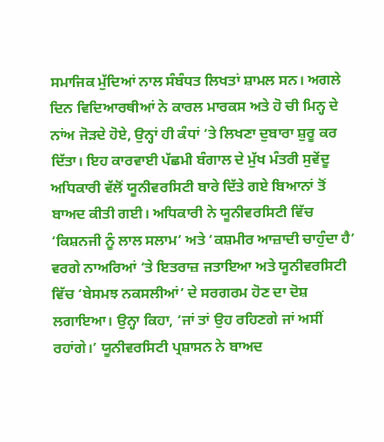ਸਮਾਜਿਕ ਮੁੱਦਿਆਂ ਨਾਲ ਸੰਬੰਧਤ ਲਿਖਤਾਂ ਸ਼ਾਮਲ ਸਨ। ਅਗਲੇ ਦਿਨ ਵਿਦਿਆਰਥੀਆਂ ਨੇ ਕਾਰਲ ਮਾਰਕਸ ਅਤੇ ਹੋ ਚੀ ਮਿਨ੍ਹ ਦੇ ਨਾਂਅ ਜੋੜਦੇ ਹੋਏ, ਉਨ੍ਹਾਂ ਹੀ ਕੰਧਾਂ ‘ਤੇ ਲਿਖਣਾ ਦੁਬਾਰਾ ਸ਼ੁਰੂ ਕਰ ਦਿੱਤਾ। ਇਹ ਕਾਰਵਾਈ ਪੱਛਮੀ ਬੰਗਾਲ ਦੇ ਮੁੱਖ ਮੰਤਰੀ ਸੁਵੇਂਦੂ ਅਧਿਕਾਰੀ ਵੱਲੋਂ ਯੂਨੀਵਰਸਿਟੀ ਬਾਰੇ ਦਿੱਤੇ ਗਏ ਬਿਆਨਾਂ ਤੋਂ ਬਾਅਦ ਕੀਤੀ ਗਈ। ਅਧਿਕਾਰੀ ਨੇ ਯੂਨੀਵਰਸਿਟੀ ਵਿੱਚ ‘ਕਿਸ਼ਨਜੀ ਨੂੰ ਲਾਲ ਸਲਾਮ’ ਅਤੇ ‘ਕਸ਼ਮੀਰ ਆਜ਼ਾਦੀ ਚਾਹੁੰਦਾ ਹੈ’ ਵਰਗੇ ਨਾਅਰਿਆਂ ‘ਤੇ ਇਤਰਾਜ਼ ਜਤਾਇਆ ਅਤੇ ਯੂਨੀਵਰਸਿਟੀ ਵਿੱਚ ‘ਬੇਸਮਝ ਨਕਸਲੀਆਂ’ ਦੇ ਸਰਗਰਮ ਹੋਣ ਦਾ ਦੋਸ਼ ਲਗਾਇਆ। ਉਨ੍ਹਾ ਕਿਹਾ, ‘ਜਾਂ ਤਾਂ ਉਹ ਰਹਿਣਗੇ ਜਾਂ ਅਸੀਂ ਰਹਾਂਗੇ।’ ਯੂਨੀਵਰਸਿਟੀ ਪ੍ਰਸ਼ਾਸਨ ਨੇ ਬਾਅਦ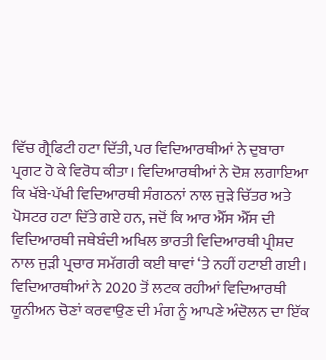ਵਿੱਚ ਗ੍ਰੈਫਿਟੀ ਹਟਾ ਦਿੱਤੀ, ਪਰ ਵਿਦਿਆਰਥੀਆਂ ਨੇ ਦੁਬਾਰਾ ਪ੍ਰਗਟ ਹੋ ਕੇ ਵਿਰੋਧ ਕੀਤਾ। ਵਿਦਿਆਰਥੀਆਂ ਨੇ ਦੋਸ਼ ਲਗਾਇਆ ਕਿ ਖੱਬੇ-ਪੱਖੀ ਵਿਦਿਆਰਥੀ ਸੰਗਠਨਾਂ ਨਾਲ ਜੁੜੇ ਚਿੱਤਰ ਅਤੇ ਪੋਸਟਰ ਹਟਾ ਦਿੱਤੇ ਗਏ ਹਨ, ਜਦੋਂ ਕਿ ਆਰ ਐੱਸ ਐੱਸ ਦੀ ਵਿਦਿਆਰਥੀ ਜਥੇਬੰਦੀ ਅਖਿਲ ਭਾਰਤੀ ਵਿਦਿਆਰਥੀ ਪ੍ਰੀਸ਼ਦ ਨਾਲ ਜੁੜੀ ਪ੍ਰਚਾਰ ਸਮੱਗਰੀ ਕਈ ਥਾਵਾਂ ‘ਤੇ ਨਹੀਂ ਹਟਾਈ ਗਈ। ਵਿਦਿਆਰਥੀਆਂ ਨੇ 2020 ਤੋਂ ਲਟਕ ਰਹੀਆਂ ਵਿਦਿਆਰਥੀ ਯੂਨੀਅਨ ਚੋਣਾਂ ਕਰਵਾਉਣ ਦੀ ਮੰਗ ਨੂੰ ਆਪਣੇ ਅੰਦੋਲਨ ਦਾ ਇੱਕ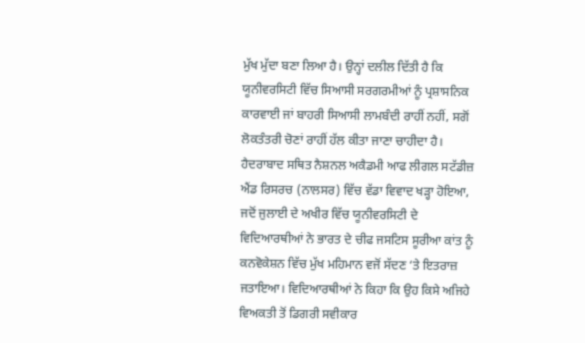ਮੁੱਖ ਮੁੱਦਾ ਬਣਾ ਲਿਆ ਹੈ। ਉਨ੍ਹਾਂ ਦਲੀਲ ਦਿੱਤੀ ਹੈ ਕਿ ਯੂਨੀਵਰਸਿਟੀ ਵਿੱਚ ਸਿਆਸੀ ਸਰਗਰਮੀਆਂ ਨੂੰ ਪ੍ਰਸ਼ਾਸਨਿਕ ਕਾਰਵਾਈ ਜਾਂ ਬਾਹਰੀ ਸਿਆਸੀ ਲਾਮਬੰਦੀ ਰਾਹੀਂ ਨਹੀਂ, ਸਗੋਂ ਲੋਕਤੰਤਰੀ ਚੋਣਾਂ ਰਾਹੀਂ ਹੱਲ ਕੀਤਾ ਜਾਣਾ ਚਾਹੀਦਾ ਹੈ। ਹੈਦਰਾਬਾਦ ਸਥਿਤ ਨੈਸ਼ਨਲ ਅਕੈਡਮੀ ਆਫ ਲੀਗਲ ਸਟੱਡੀਜ਼ ਐਂਡ ਰਿਸਰਚ (ਨਾਲਸਰ) ਵਿੱਚ ਵੱਡਾ ਵਿਵਾਦ ਖੜ੍ਹਾ ਹੋਇਆ, ਜਦੋਂ ਜੁਲਾਈ ਦੇ ਅਖੀਰ ਵਿੱਚ ਯੂਨੀਵਰਸਿਟੀ ਦੇ ਵਿਦਿਆਰਥੀਆਂ ਨੇ ਭਾਰਤ ਦੇ ਚੀਫ ਜਸਟਿਸ ਸੂਰੀਆ ਕਾਂਤ ਨੂੰ ਕਨਵੋਕੇਸ਼ਨ ਵਿੱਚ ਮੁੱਖ ਮਹਿਮਾਨ ਵਜੋਂ ਸੱਦਣ ‘ਤੇ ਇਤਰਾਜ਼ ਜਤਾਇਆ। ਵਿਦਿਆਰਥੀਆਂ ਨੇ ਕਿਹਾ ਕਿ ਉਹ ਕਿਸੇ ਅਜਿਹੇ ਵਿਅਕਤੀ ਤੋਂ ਡਿਗਰੀ ਸਵੀਕਾਰ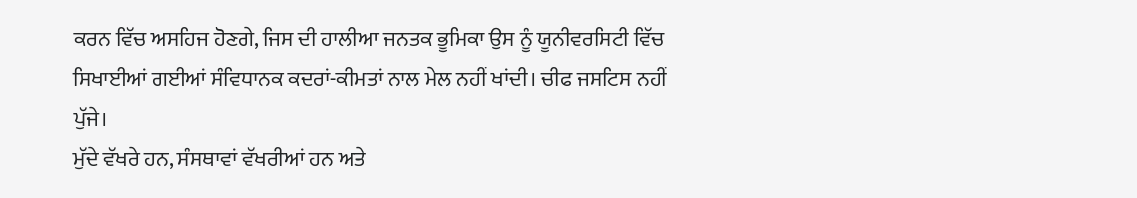ਕਰਨ ਵਿੱਚ ਅਸਹਿਜ ਹੋਣਗੇ, ਜਿਸ ਦੀ ਹਾਲੀਆ ਜਨਤਕ ਭੂਮਿਕਾ ਉਸ ਨੂੰ ਯੂਨੀਵਰਸਿਟੀ ਵਿੱਚ ਸਿਖਾਈਆਂ ਗਈਆਂ ਸੰਵਿਧਾਨਕ ਕਦਰਾਂ-ਕੀਮਤਾਂ ਨਾਲ ਮੇਲ ਨਹੀਂ ਖਾਂਦੀ। ਚੀਫ ਜਸਟਿਸ ਨਹੀਂ ਪੁੱਜੇ।
ਮੁੱਦੇ ਵੱਖਰੇ ਹਨ, ਸੰਸਥਾਵਾਂ ਵੱਖਰੀਆਂ ਹਨ ਅਤੇ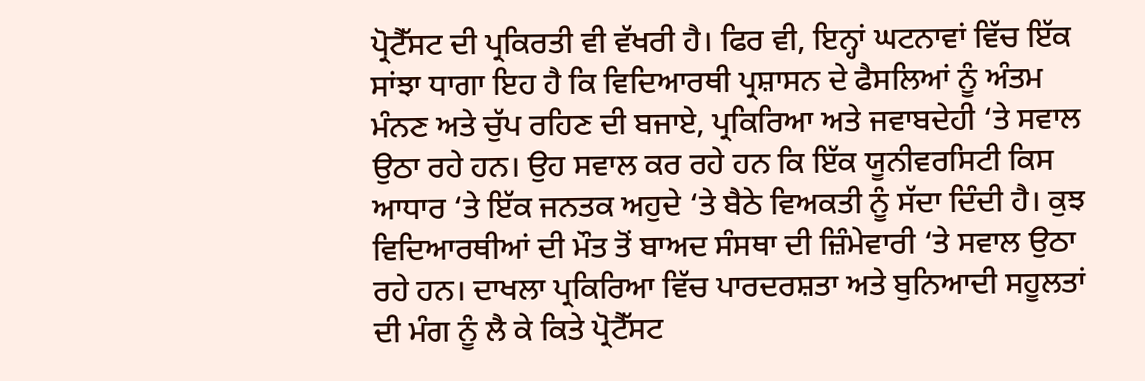ਪ੍ਰੋਟੈੱਸਟ ਦੀ ਪ੍ਰਕਿਰਤੀ ਵੀ ਵੱਖਰੀ ਹੈ। ਫਿਰ ਵੀ, ਇਨ੍ਹਾਂ ਘਟਨਾਵਾਂ ਵਿੱਚ ਇੱਕ ਸਾਂਝਾ ਧਾਗਾ ਇਹ ਹੈ ਕਿ ਵਿਦਿਆਰਥੀ ਪ੍ਰਸ਼ਾਸਨ ਦੇ ਫੈਸਲਿਆਂ ਨੂੰ ਅੰਤਮ ਮੰਨਣ ਅਤੇ ਚੁੱਪ ਰਹਿਣ ਦੀ ਬਜਾਏ, ਪ੍ਰਕਿਰਿਆ ਅਤੇ ਜਵਾਬਦੇਹੀ ‘ਤੇ ਸਵਾਲ ਉਠਾ ਰਹੇ ਹਨ। ਉਹ ਸਵਾਲ ਕਰ ਰਹੇ ਹਨ ਕਿ ਇੱਕ ਯੂਨੀਵਰਸਿਟੀ ਕਿਸ ਆਧਾਰ ‘ਤੇ ਇੱਕ ਜਨਤਕ ਅਹੁਦੇ ‘ਤੇ ਬੈਠੇ ਵਿਅਕਤੀ ਨੂੰ ਸੱਦਾ ਦਿੰਦੀ ਹੈ। ਕੁਝ ਵਿਦਿਆਰਥੀਆਂ ਦੀ ਮੌਤ ਤੋਂ ਬਾਅਦ ਸੰਸਥਾ ਦੀ ਜ਼ਿੰਮੇਵਾਰੀ ‘ਤੇ ਸਵਾਲ ਉਠਾ ਰਹੇ ਹਨ। ਦਾਖਲਾ ਪ੍ਰਕਿਰਿਆ ਵਿੱਚ ਪਾਰਦਰਸ਼ਤਾ ਅਤੇ ਬੁਨਿਆਦੀ ਸਹੂਲਤਾਂ ਦੀ ਮੰਗ ਨੂੰ ਲੈ ਕੇ ਕਿਤੇ ਪ੍ਰੋਟੈੱਸਟ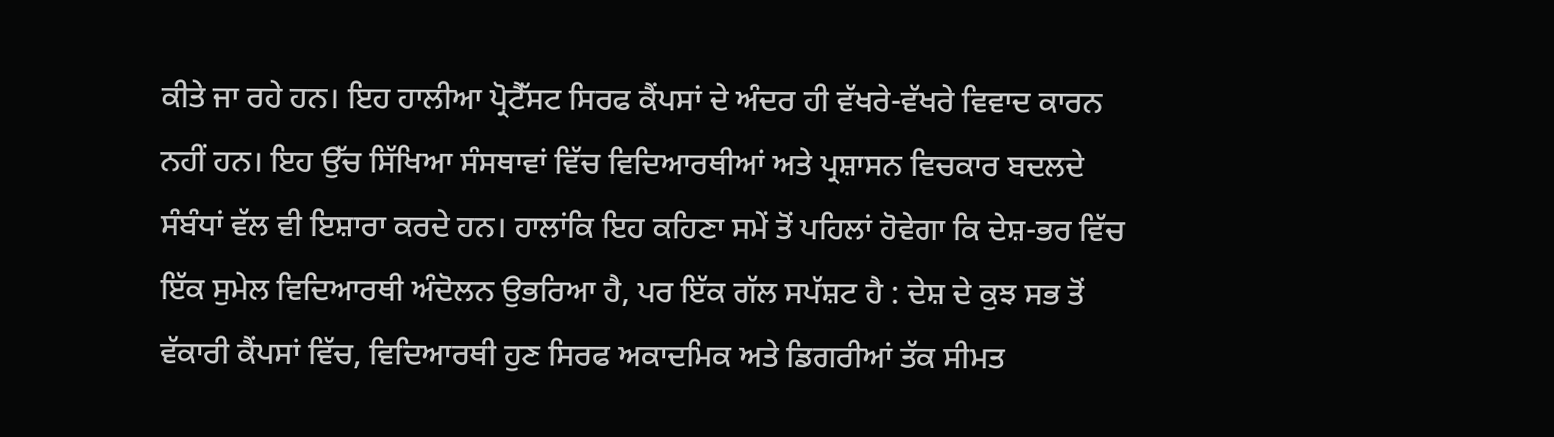ਕੀਤੇ ਜਾ ਰਹੇ ਹਨ। ਇਹ ਹਾਲੀਆ ਪ੍ਰੋਟੈੱਸਟ ਸਿਰਫ ਕੈਂਪਸਾਂ ਦੇ ਅੰਦਰ ਹੀ ਵੱਖਰੇ-ਵੱਖਰੇ ਵਿਵਾਦ ਕਾਰਨ ਨਹੀਂ ਹਨ। ਇਹ ਉੱਚ ਸਿੱਖਿਆ ਸੰਸਥਾਵਾਂ ਵਿੱਚ ਵਿਦਿਆਰਥੀਆਂ ਅਤੇ ਪ੍ਰਸ਼ਾਸਨ ਵਿਚਕਾਰ ਬਦਲਦੇ ਸੰਬੰਧਾਂ ਵੱਲ ਵੀ ਇਸ਼ਾਰਾ ਕਰਦੇ ਹਨ। ਹਾਲਾਂਕਿ ਇਹ ਕਹਿਣਾ ਸਮੇਂ ਤੋਂ ਪਹਿਲਾਂ ਹੋਵੇਗਾ ਕਿ ਦੇਸ਼-ਭਰ ਵਿੱਚ ਇੱਕ ਸੁਮੇਲ ਵਿਦਿਆਰਥੀ ਅੰਦੋਲਨ ਉਭਰਿਆ ਹੈ, ਪਰ ਇੱਕ ਗੱਲ ਸਪੱਸ਼ਟ ਹੈ : ਦੇਸ਼ ਦੇ ਕੁਝ ਸਭ ਤੋਂ ਵੱਕਾਰੀ ਕੈਂਪਸਾਂ ਵਿੱਚ, ਵਿਦਿਆਰਥੀ ਹੁਣ ਸਿਰਫ ਅਕਾਦਮਿਕ ਅਤੇ ਡਿਗਰੀਆਂ ਤੱਕ ਸੀਮਤ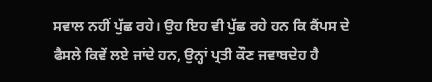ਸਵਾਲ ਨਹੀਂ ਪੁੱਛ ਰਹੇ। ਉਹ ਇਹ ਵੀ ਪੁੱਛ ਰਹੇ ਹਨ ਕਿ ਕੈਂਪਸ ਦੇ ਫੈਸਲੇ ਕਿਵੇਂ ਲਏ ਜਾਂਦੇ ਹਨ, ਉਨ੍ਹਾਂ ਪ੍ਰਤੀ ਕੌਣ ਜਵਾਬਦੇਹ ਹੈ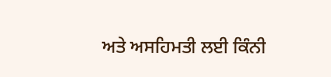ਅਤੇ ਅਸਹਿਮਤੀ ਲਈ ਕਿੰਨੀ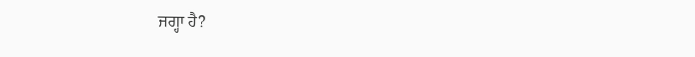ਜਗ੍ਹਾ ਹੈ?